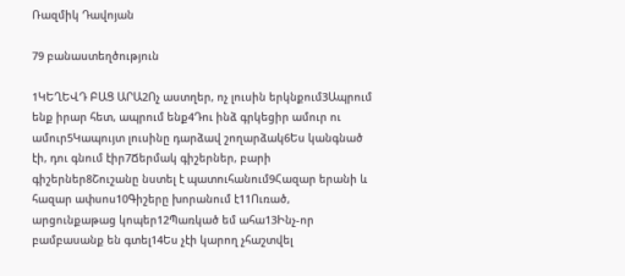Ռազմիկ Դավոյան

79 բանաստեղծություն

1ԿԵՂԵՎԴ ԲԱՑ ԱՐԱ2Ոչ աստղեր, ոչ լուսին երկնքում3Ապրում ենք իրար հետ, ապրում ենք4Դու ինձ գրկեցիր ամուր ու ամուր5Կապույտ լուսինը դարձավ շողարձակ6Ես կանգնած էի, դու գնում էիր7Ճերմակ գիշերներ, բարի գիշերներ8Շուշանը նստել է պատուհանում9Հազար երանի և հազար ափսոս10Գիշերը խորանում է11Ուռած, արցունքաթաց կոպեր12Պառկած եմ ահա13Ինչ-որ բամբասանք են գտել14Ես չէի կարող չհաշտվել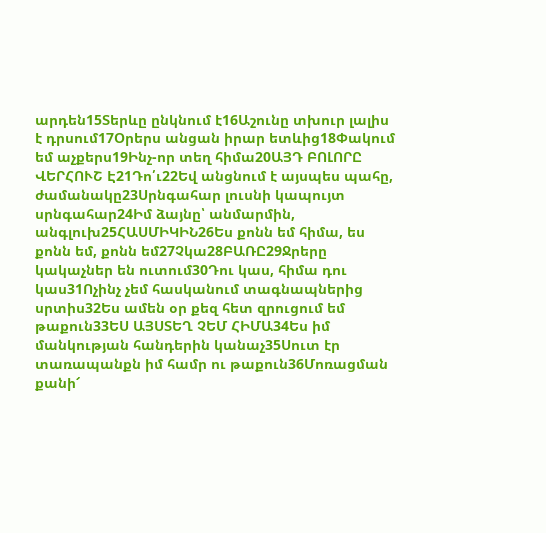արդեն15Տերևը ընկնում է16Աշունը տխուր լալիս է դրսում17Օրերս անցան իրար ետևից18Փակում եմ աչքերս19Ինչ-որ տեղ հիմա20ԱՅԴ ԲՈԼՈՐԸ ՎԵՐՀՈՒՇ Է21Դո՛ւ22Եվ անցնում է այսպես պահը, ժամանակը23Սրնգահար լուսնի կապույտ սրնգահար24Իմ ձայնը՝ անմարմին, անգլուխ25ՀԱՍՄԻԿԻՆ26Ես քոնն եմ հիմա, ես քոնն եմ, քոնն եմ27Չկա28ԲԱՌԸ29Ջրերը կակաչներ են ուտում30Դու կաս, հիմա դու կաս31Ոչինչ չեմ հասկանում տագնապներից սրտիս32Ես ամեն օր քեզ հետ զրուցում եմ թաքուն33ԵՍ ԱՅՍՏԵՂ ՉԵՄ ՀԻՄԱ34Ես իմ մանկության հանդերին կանաչ35Սուտ էր տառապանքն իմ համր ու թաքուն36Մոռացման քանի՜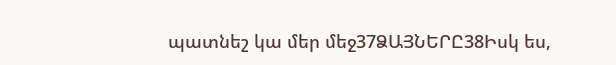պատնեշ կա մեր մեջ37ՁԱՅՆԵՐԸ38Իսկ ես,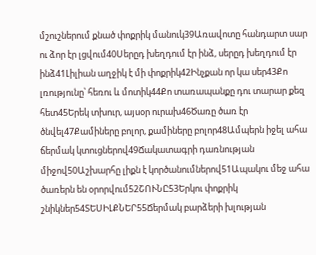մշուշներում քնած փոքրիկ մանուկ39Առավոտը հանդարտ սար ու ձոր էր լցվում40Սերըդ խեղդում էր ինձ, սերըդ խեղդում էր ինձ41Լիլիան աղջիկ է մի փոքրիկ42Ինչքան որ կա սեր43Քո լռությունը՝ հեռու և մոտիկ44Քո տառապանքը դու տարար քեզ հետ45Երեկ տխուր, այսօր ուրախ46Ծառը ծառ էր ծնվել47Քամիները բոլոր, քամիները բոլոր48Ամպերն իջել ահա ճերմակ կտուցներով49Ճակատագրի դառնության միջով50Աշխարհը լիքն է կործանումներով51Ապակու մեջ ահա ծառերն են օրորվում52ՇՈՒՆԸ53Երկու փոքրիկ շնիկներ54ՏԵՍԻԼՔՆԵՐ55Ճերմակ բարձերի խլության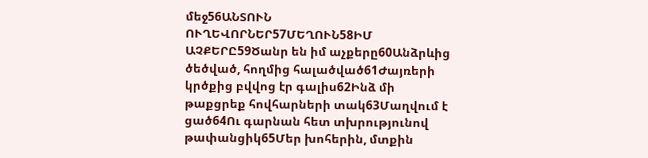մեջ56ԱՆՏՈՒՆ ՈՒՂԵՎՈՐՆԵՐ57ՄԵՂՈՒՆ58ԻՄ ԱՉՔԵՐԸ59Ծանր են իմ աչքերը60Անձրևից ծեծված, հողմից հալածված61Ժայռերի կրծքից բվվոց էր գալիս62Ինձ մի թաքցրեք հովհարների տակ63Մաղվում է ցած64Ու գարնան հետ տխրությունով թափանցիկ65Մեր խոհերին, մտքին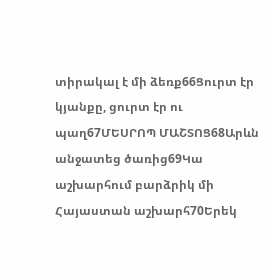տիրակալ է մի ձեռք66Ցուրտ էր կյանքը, ցուրտ էր ու պաղ67ՄԵՍՐՈՊ ՄԱՇՏՈՑ68Արևն անջատեց ծառից69Կա աշխարհում բարձրիկ մի Հայաստան աշխարհ70Երեկ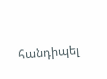հանդիպել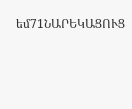եմ71ՆԱՐԵԿԱՑՈՒՑ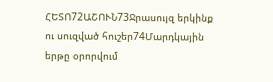ՀԵՏՈ72ԱՇՈՒՆ73Ջրասույզ երկինք ու սուզված հուշեր74Մարդկային երթը օրորվում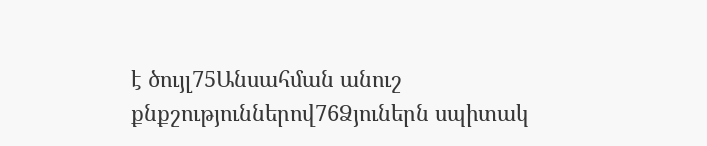է ծույլ75Անսահման անուշ քնքշություններով76Ձյուներն սպիտակ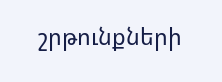շրթունքների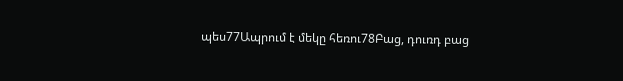պես77Ապրում է մեկը հեռու78Բաց, դուռդ բաց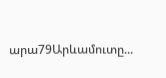արա79Արևամուտը...